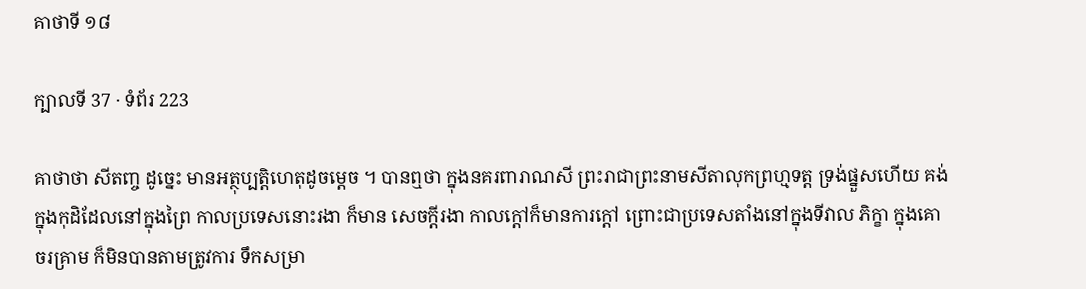គាថាទី ១៨

ក្បាលទី 37 · ទំព័រ 223

គាថាថា សីតញ្ច ដូច្នេះ មានអត្ថុប្បត្តិហេតុដូចម្តេច ។ បានឮថា ក្នុងនគរពារាណសី ព្រះរាជាព្រះនាមសីតាលុកព្រហ្មទត្ត ទ្រង់ផ្នួសហើយ គង់ក្នុងកុដិដែលនៅក្នុងព្រៃ កាលប្រទេសនោះរងា ក៏មាន សេចក្តីរងា កាលក្តៅក៏មានការក្តៅ ព្រោះជាប្រទេសតាំងនៅក្នុងទីវាល ភិក្ខា ក្នុងគោចរគ្រាម ក៏មិនបានតាមត្រូវការ ទឹកសម្រា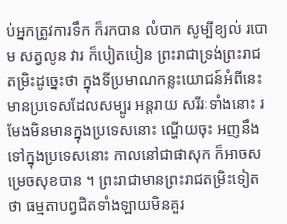ប់អ្នកត្រូវការទឹក ក៏រកបាន លំបាក សូម្បីខ្យល់ របោម សត្វលូន វារ ក៏បៀតបៀន ព្រះរាជាទ្រង់ព្រះរាជ តម្រិះដូច្នេះថា ក្នុងទីប្រមាណកន្លះយោជន៍អំពីនេះ មានប្រទេសដែលសម្បូរ អន្តរាយ សរីរៈទាំងនោះ រមែងមិនមានក្នុងប្រទេសនោះ ណ្ហើយចុះ អញនឹង ទៅក្នុងប្រទេសនោះ កាលនៅជាផាសុក ក៏អាចសម្រេចសុខបាន ។ ព្រះរាជាមានព្រះរាជតម្រិះទៀតថា ធម្មតាបព្វជិតទាំងឡាយមិនគួរ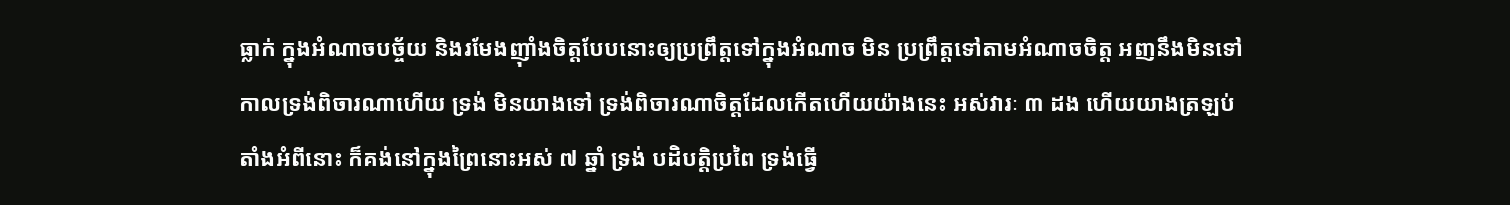ធ្លាក់ ក្នុងអំណាចបច្ច័យ និងរមែងញ៉ាំងចិត្តបែបនោះឲ្យប្រព្រឹត្តទៅក្នុងអំណាច មិន ប្រព្រឹត្តទៅតាមអំណាចចិត្ត អញនឹងមិនទៅ កាលទ្រង់ពិចារណាហើយ ទ្រង់ មិនយាងទៅ ទ្រង់ពិចារណាចិត្តដែលកើតហើយយ៉ាងនេះ អស់វារៈ ៣ ដង ហើយយាងត្រឡប់ តាំងអំពីនោះ ក៏គង់នៅក្នុងព្រៃនោះអស់ ៧ ឆ្នាំ ទ្រង់ បដិបត្តិប្រពៃ ទ្រង់ធ្វើ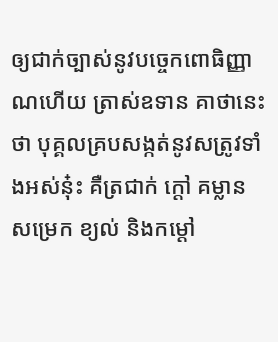ឲ្យជាក់ច្បាស់នូវបច្ចេកពោធិញ្ញាណហើយ ត្រាស់ឧទាន គាថានេះថា បុគ្គលគ្របសង្កត់នូវសត្រូវទាំងអស់នុ៎ះ គឺត្រជាក់ ក្តៅ គម្លាន សម្រេក ខ្យល់ និងកម្តៅ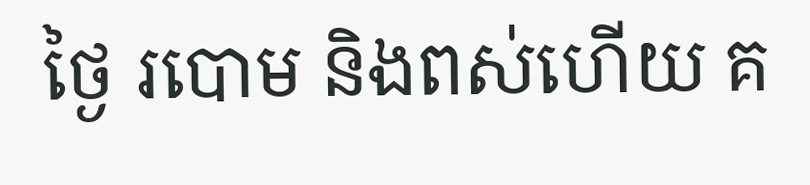ថ្ងៃ របោម និងពស់ហើយ គ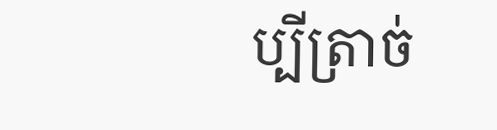ប្បីត្រាច់